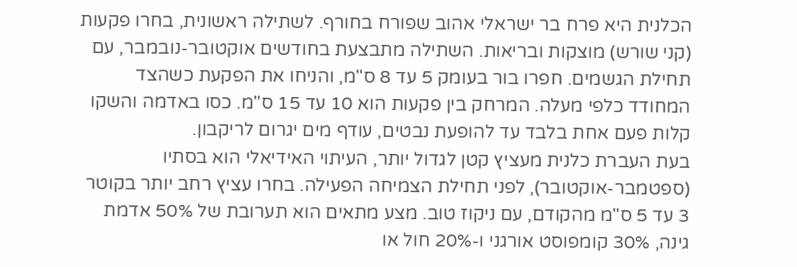הכלנית היא פרח בר ישראלי אהוב שפורח בחורף. לשתילה ראשונית, בחרו פקעות (קני שורש) מוצקות ובריאות. השתילה מתבצעת בחודשים אוקטובר-נובמבר, עם תחילת הגשמים. חפרו בור בעומק 5 עד 8 ס"מ, והניחו את הפקעת כשהצד המחודד כלפי מעלה. המרחק בין פקעות הוא 10 עד 15 ס"מ. כסו באדמה והשקו קלות פעם אחת בלבד עד להופעת נבטים, עודף מים יגרום לריקבון.
בעת העברת כלנית מעציץ קטן לגדול יותר, העיתוי האידיאלי הוא בסתיו (ספטמבר-אוקטובר), לפני תחילת הצמיחה הפעילה. בחרו עציץ רחב יותר בקוטר 3 עד 5 ס"מ מהקודם, עם ניקוז טוב. מצע מתאים הוא תערובת של 50% אדמת גינה, 30% קומפוסט אורגני ו-20% חול או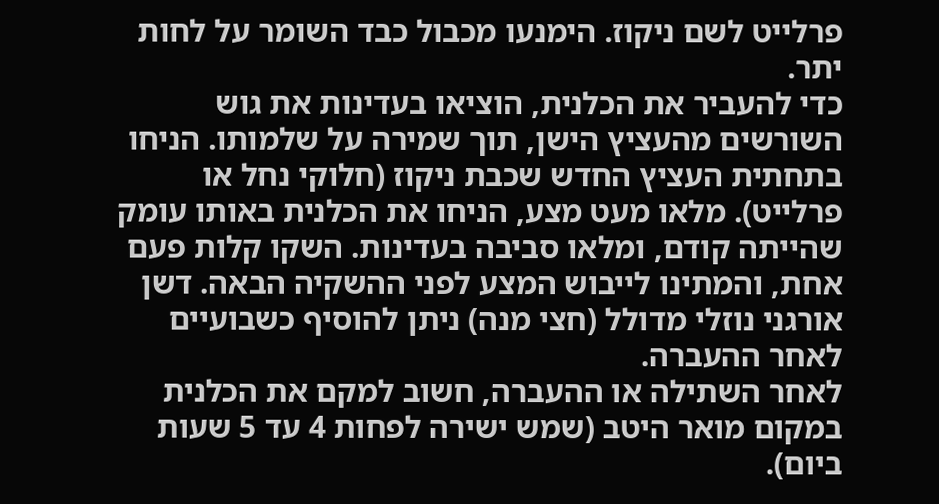פרלייט לשם ניקוז. הימנעו מכבול כבד השומר על לחות יתר.
כדי להעביר את הכלנית, הוציאו בעדינות את גוש השורשים מהעציץ הישן, תוך שמירה על שלמותו. הניחו בתחתית העציץ החדש שכבת ניקוז (חלוקי נחל או פרלייט). מלאו מעט מצע, הניחו את הכלנית באותו עומק שהייתה קודם, ומלאו סביבה בעדינות. השקו קלות פעם אחת, והמתינו לייבוש המצע לפני ההשקיה הבאה. דשן אורגני נוזלי מדולל (חצי מנה) ניתן להוסיף כשבועיים לאחר ההעברה.
לאחר השתילה או ההעברה, חשוב למקם את הכלנית במקום מואר היטב (שמש ישירה לפחות 4 עד 5 שעות ביום).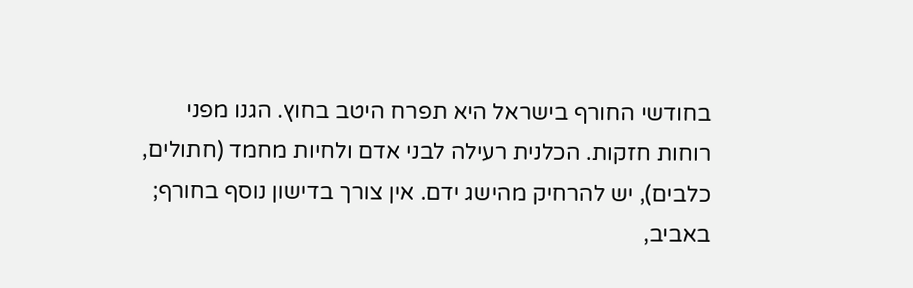בחודשי החורף בישראל היא תפרח היטב בחוץ. הגנו מפני רוחות חזקות. הכלנית רעילה לבני אדם ולחיות מחמד (חתולים, כלבים), יש להרחיק מהישג ידם. אין צורך בדישון נוסף בחורף; באביב,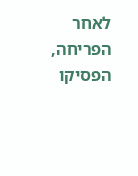לאחר הפריחה, הפסיקו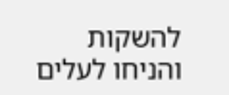להשקות והניחו לעלים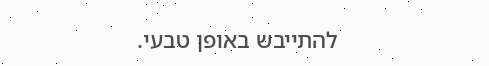להתייבש באופן טבעי.